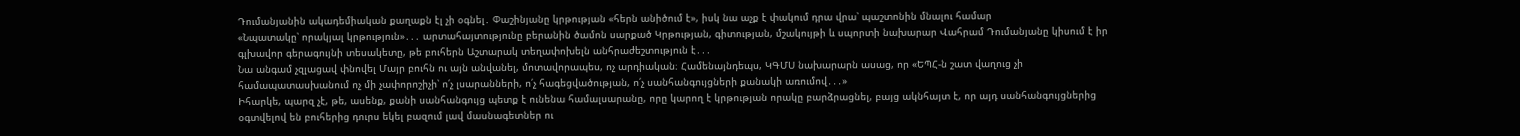Դումանյանին ակադեմիական քաղաքն էլ չի օգնել․ Փաշինյանը կրթության «հերն անիծում է», իսկ նա աչք է փակում դրա վրա՝ պաշտոնին մնալու համար
«Նպատակը՝ որակյալ կրթություն»․․․ արտահայտությունը բերանին ծամոն սարքած Կրթության, գիտության, մշակույթի և սպորտի նախարար Վահրամ Դումանյանը կիսում է իր գլխավոր գերագույնի տեսակետը, թե բուհերն Աշտարակ տեղափոխելն անհրաժեշտություն է․․․
Նա անգամ չզլացավ փնովել Մայր բուհն ու այն անվանել, մոտավորապես, ոչ արդիական։ Համենայնդեպս, ԿԳՄՍ նախարարն ասաց, որ «ԵՊՀ-ն շատ վաղուց չի համապատասխանում ոչ մի չափորոշիչի՝ ո՛չ լսարանների, ո՛չ հագեցվածության, ո՛չ սանհանգույցների քանակի առումով․․․»
Իհարկե, պարզ չէ, թե, ասենք, քանի սանհանգույց պետք է ունենա համալսարանը, որը կարող է կրթության որակը բարձրացնել, բայց ակնհայտ է, որ այդ սանհանգույցներից օգտվելով են բուհերից դուրս եկել բազում լավ մասնագետներ ու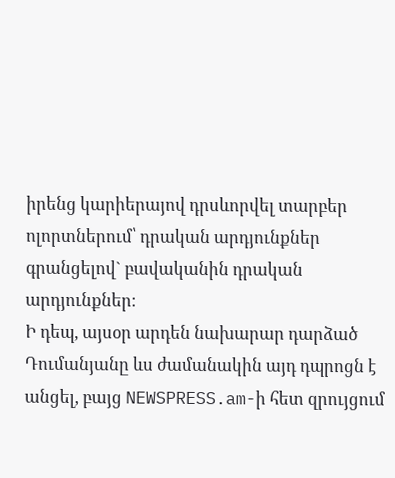իրենց կարիերայով դրսևորվել տարբեր ոլորտներում՝ դրական արդյունքներ գրանցելով` բավականին դրական արդյունքներ։
Ի դեպ, այսօր արդեն նախարար դարձած Դումանյանը ևս ժամանակին այդ դպրոցն է անցել, բայց NEWSPRESS.am-ի հետ զրույցում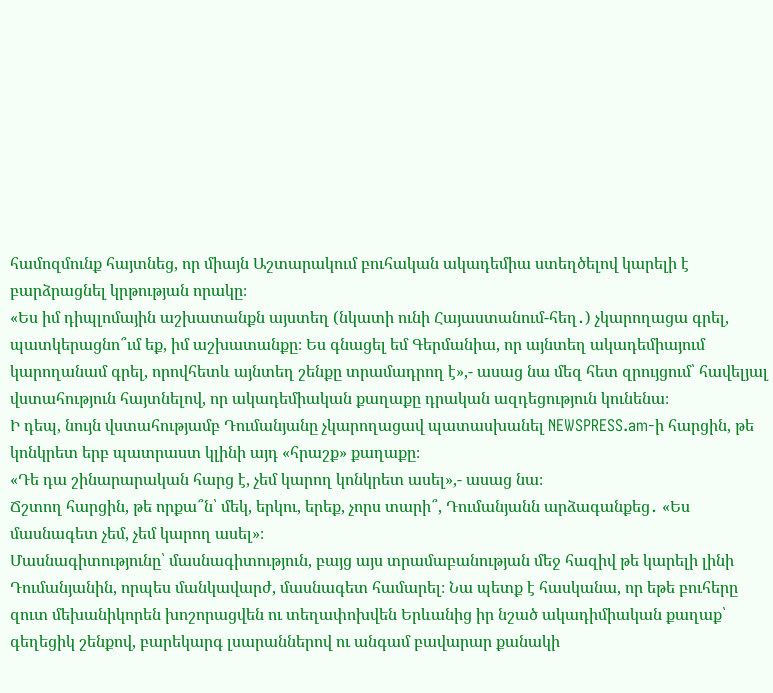համոզմունք հայտնեց, որ միայն Աշտարակում բուհական ակադեմիա ստեղծելով կարելի է բարձրացնել կրթության որակը։
«Ես իմ դիպլոմային աշխատանքն այստեղ (նկատի ունի Հայաստանում-հեղ․) չկարողացա գրել, պատկերացնո՞ւմ եք, իմ աշխատանքը։ Ես գնացել եմ Գերմանիա, որ այնտեղ ակադեմիայում կարողանամ գրել, որովհետև այնտեղ շենքը տրամադրող է»,- ասաց նա մեզ հետ զրույցում՝ հավելյալ վստահություն հայտնելով, որ ակադեմիական քաղաքը դրական ազդեցություն կունենա։
Ի դեպ, նույն վստահությամբ Դումանյանը չկարողացավ պատասխանել NEWSPRESS.am-ի հարցին, թե կոնկրետ երբ պատրաստ կլինի այդ «հրաշք» քաղաքը։
«Դե դա շինարարական հարց է, չեմ կարող կոնկրետ ասել»,- ասաց նա։
Ճշտող հարցին, թե որքա՞ն՝ մեկ, երկու, երեք, չորս տարի՞, Դումանյանն արձագանքեց․ «Ես մասնագետ չեմ, չեմ կարող ասել»։
Մասնագիտությունը՝ մասնագիտություն, բայց այս տրամաբանության մեջ հազիվ թե կարելի լինի Դումանյանին, որպես մանկավարժ, մասնագետ համարել։ Նա պետք է հասկանա, որ եթե բուհերը զուտ մեխանիկորեն խոշորացվեն ու տեղափոխվեն Երևանից իր նշած ակադիմիական քաղաք՝ գեղեցիկ շենքով, բարեկարգ լսարաններով ու անգամ բավարար քանակի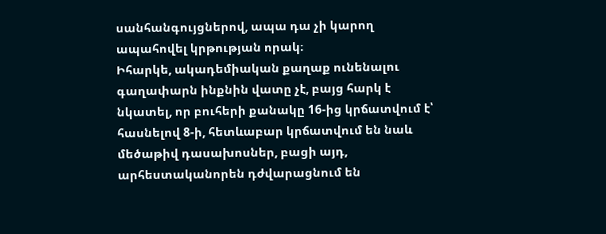սանհանգույցներով, ապա դա չի կարող ապահովել կրթության որակ։
Իհարկե, ակադեմիական քաղաք ունենալու գաղափարն ինքնին վատը չէ, բայց հարկ է նկատել, որ բուհերի քանակը 16-ից կրճատվում է՝ հասնելով 8-ի, հետևաբար կրճատվում են նաև մեծաթիվ դասախոսներ, բացի այդ, արհեստականորեն դժվարացնում են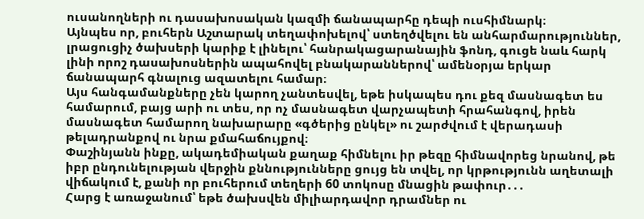ուսանողների ու դասախոսական կազմի ճանապարհը դեպի ուսհիմնարկ։
Այնպես որ, բուհերն Աշտարակ տեղափոխելով՝ ստեղծվելու են անհարմարություններ, լրացուցիչ ծախսերի կարիք է լինելու՝ հանրակացարանային ֆոնդ, գուցե նաև հարկ լինի որոշ դասախոսներին ապահովել բնակարաններով՝ ամենօրյա երկար ճանապարհ գնալուց ազատելու համար։
Այս հանգամանքները չեն կարող չանտեսվել, եթե իսկապես դու քեզ մասնագետ ես համարում, բայց արի ու տես, որ ոչ մասնագետ վարչապետի հրահանգով, իրեն մասնագետ համարող նախարարը «գծերից ընկել» ու շարժվում է վերադասի թելադրանքով ու նրա քմահաճույքով։
Փաշինյանն ինքը, ակադեմիական քաղաք հիմնելու իր թեզը հիմնավորեց նրանով, թե իբր ընդունելության վերջին քննությունները ցույց են տվել, որ կրթությունն աղետալի վիճակում է, քանի որ բուհերում տեղերի 60 տոկոսը մնացին թափուր․․․
Հարց է առաջանում՝ եթե ծախսվեն միլիարդավոր դրամներ ու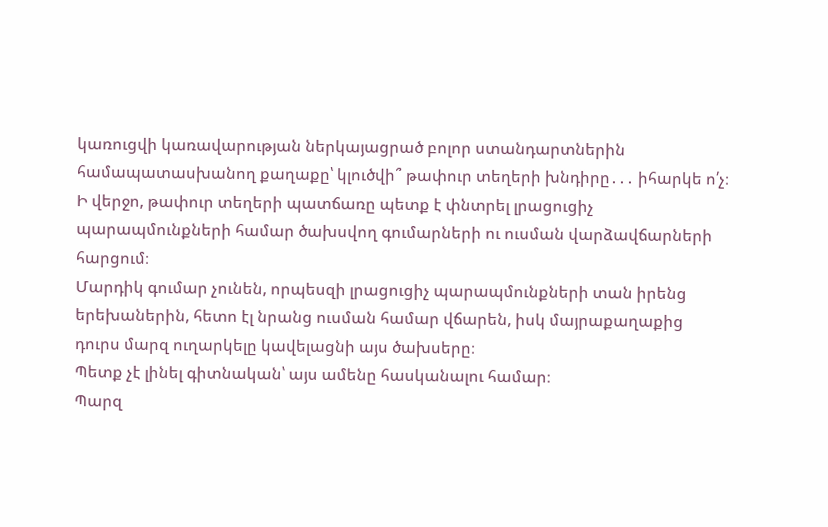կառուցվի կառավարության ներկայացրած բոլոր ստանդարտներին համապատասխանող քաղաքը՝ կլուծվի՞ թափուր տեղերի խնդիրը․․․ իհարկե ո՛չ։
Ի վերջո, թափուր տեղերի պատճառը պետք է փնտրել լրացուցիչ պարապմունքների համար ծախսվող գումարների ու ուսման վարձավճարների հարցում։
Մարդիկ գումար չունեն, որպեսզի լրացուցիչ պարապմունքների տան իրենց երեխաներին, հետո էլ նրանց ուսման համար վճարեն, իսկ մայրաքաղաքից դուրս մարզ ուղարկելը կավելացնի այս ծախսերը։
Պետք չէ լինել գիտնական՝ այս ամենը հասկանալու համար։
Պարզ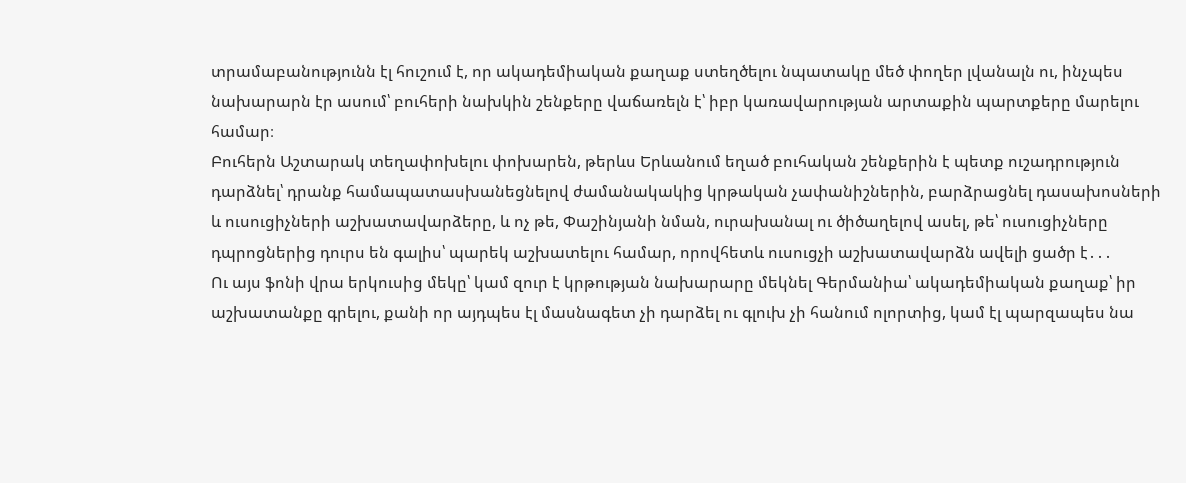տրամաբանությունն էլ հուշում է, որ ակադեմիական քաղաք ստեղծելու նպատակը մեծ փողեր լվանալն ու, ինչպես նախարարն էր ասում՝ բուհերի նախկին շենքերը վաճառելն է՝ իբր կառավարության արտաքին պարտքերը մարելու համար։
Բուհերն Աշտարակ տեղափոխելու փոխարեն, թերևս Երևանում եղած բուհական շենքերին է պետք ուշադրություն դարձնել՝ դրանք համապատասխանեցնելով ժամանակակից կրթական չափանիշներին, բարձրացնել դասախոսների և ուսուցիչների աշխատավարձերը, և ոչ թե, Փաշինյանի նման, ուրախանալ ու ծիծաղելով ասել, թե՝ ուսուցիչները դպրոցներից դուրս են գալիս՝ պարեկ աշխատելու համար, որովհետև ուսուցչի աշխատավարձն ավելի ցածր է․․․
Ու այս ֆոնի վրա երկուսից մեկը՝ կամ զուր է կրթության նախարարը մեկնել Գերմանիա՝ ակադեմիական քաղաք՝ իր աշխատանքը գրելու, քանի որ այդպես էլ մասնագետ չի դարձել ու գլուխ չի հանում ոլորտից, կամ էլ պարզապես նա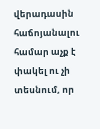վերադասին հաճոյանալու համար աչք է փակել ու չի տեսնում, որ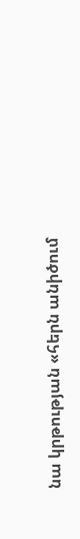նա կրթության «հերն անիծում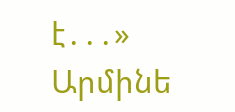է․․․»
Արմինե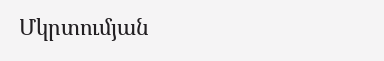Մկրտումյան